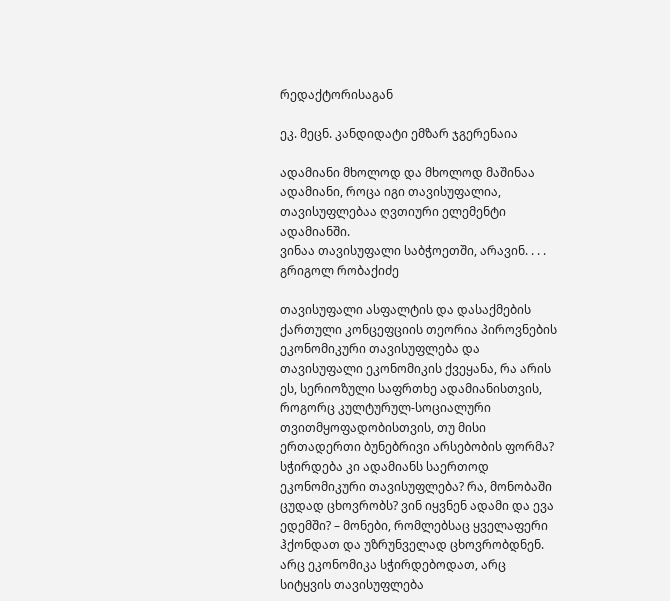რედაქტორისაგან

ეკ. მეცნ. კანდიდატი ემზარ ჯგერენაია

ადამიანი მხოლოდ და მხოლოდ მაშინაა ადამიანი, როცა იგი თავისუფალია, თავისუფლებაა ღვთიური ელემენტი ადამიანში.
ვინაა თავისუფალი საბჭოეთში, არავინ. . . .
გრიგოლ რობაქიძე

თავისუფალი ასფალტის და დასაქმების ქართული კონცეფციის თეორია პიროვნების ეკონომიკური თავისუფლება და თავისუფალი ეკონომიკის ქვეყანა, რა არის ეს, სერიოზული საფრთხე ადამიანისთვის, როგორც კულტურულ-სოციალური თვითმყოფადობისთვის, თუ მისი ერთადერთი ბუნებრივი არსებობის ფორმა? სჭირდება კი ადამიანს საერთოდ ეკონომიკური თავისუფლება? რა, მონობაში ცუდად ცხოვრობს? ვინ იყვნენ ადამი და ევა ედემში? – მონები, რომლებსაც ყველაფერი ჰქონდათ და უზრუნველად ცხოვრობდნენ. არც ეკონომიკა სჭირდებოდათ, არც სიტყვის თავისუფლება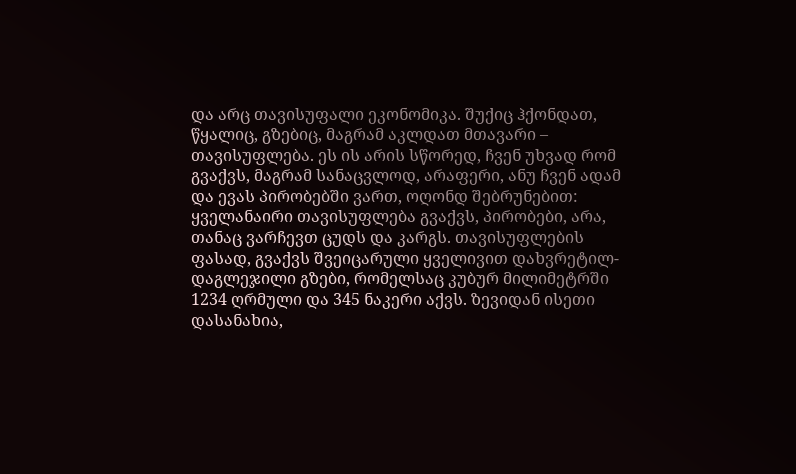და არც თავისუფალი ეკონომიკა. შუქიც ჰქონდათ, წყალიც, გზებიც, მაგრამ აკლდათ მთავარი – თავისუფლება. ეს ის არის სწორედ, ჩვენ უხვად რომ გვაქვს, მაგრამ სანაცვლოდ, არაფერი, ანუ ჩვენ ადამ და ევას პირობებში ვართ, ოღონდ შებრუნებით: ყველანაირი თავისუფლება გვაქვს, პირობები, არა, თანაც ვარჩევთ ცუდს და კარგს. თავისუფლების ფასად, გვაქვს შვეიცარული ყველივით დახვრეტილ-დაგლეჯილი გზები, რომელსაც კუბურ მილიმეტრში 1234 ღრმული და 345 ნაკერი აქვს. ზევიდან ისეთი დასანახია,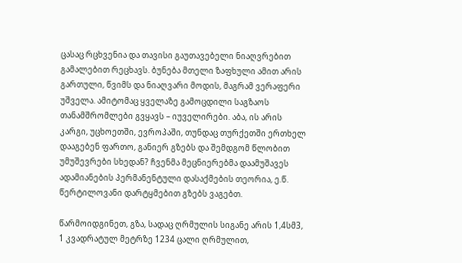ცასაც რცხვენია და თავისი გაუთავებელი ნიაღვრებით გამალებით რეცხავს. ბუნება მთელი ზაფხული ამით არის გართული, წვიმს და ნიაღვარი მოდის, მაგრამ ვერაფერი უშველა. ამიტომაც ყველაზე გამოცდილი საგზაოს თანამშრომლები გვყავს – იუველირები. აბა, ის არის კარგი, უცხოეთში, ევროპაში, თუნდაც თურქეთში ერთხელ დააგებენ ფართო, განიერ გზებს და შემდგომ წლობით უმუშევრები სხედან? ჩვენმა მეცნიერებმა დაამუშავეს ადამიანების პერმანენტული დასაქმების თეორია, ე.წ. წერტილოვანი დარტყმებით გზებს ვაგებთ.

წარმოიდგინეთ, გზა, სადაც ღრმულის სიგანე არის 1,4სმ3, 1 კვადრატულ მეტრზე 1234 ცალი ღრმულით,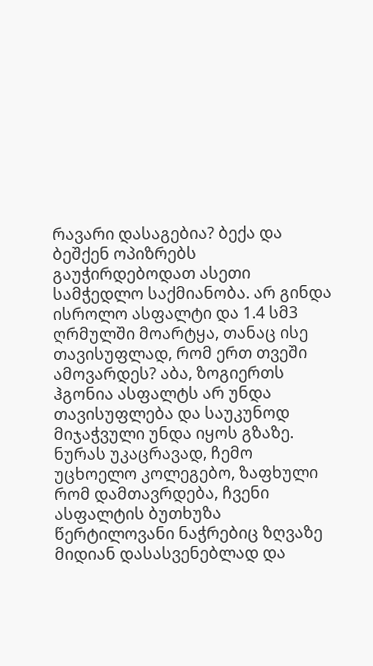რავარი დასაგებია? ბექა და ბეშქენ ოპიზრებს გაუჭირდებოდათ ასეთი სამჭედლო საქმიანობა. არ გინდა ისროლო ასფალტი და 1.4 სმ3 ღრმულში მოარტყა, თანაც ისე თავისუფლად, რომ ერთ თვეში ამოვარდეს? აბა, ზოგიერთს ჰგონია ასფალტს არ უნდა თავისუფლება და საუკუნოდ მიჯაჭვული უნდა იყოს გზაზე. ნურას უკაცრავად, ჩემო უცხოელო კოლეგებო, ზაფხული რომ დამთავრდება, ჩვენი ასფალტის ბუთხუზა წერტილოვანი ნაჭრებიც ზღვაზე მიდიან დასასვენებლად და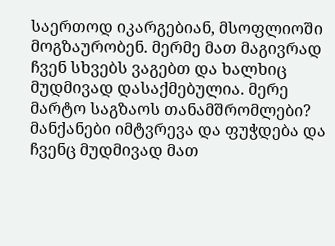საერთოდ იკარგებიან, მსოფლიოში მოგზაურობენ. მერმე მათ მაგივრად ჩვენ სხვებს ვაგებთ და ხალხიც მუდმივად დასაქმებულია. მერე მარტო საგზაოს თანამშრომლები? მანქანები იმტვრევა და ფუჭდება და ჩვენც მუდმივად მათ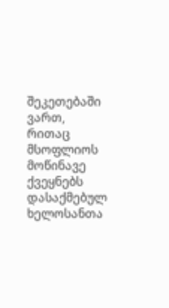შეკეთებაში ვართ, რითაც მსოფლიოს მოწინავე ქვეყნებს დასაქმებულ ხელოსანთა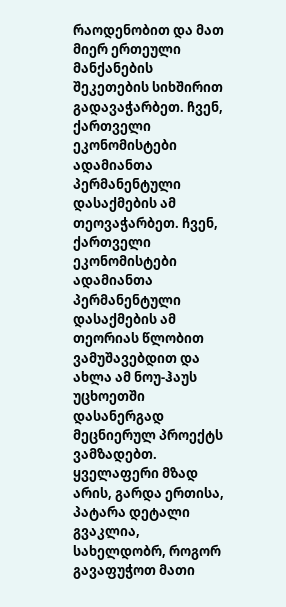რაოდენობით და მათ მიერ ერთეული მანქანების შეკეთების სიხშირით გადავაჭარბეთ. ჩვენ, ქართველი ეკონომისტები ადამიანთა პერმანენტული დასაქმების ამ თეოვაჭარბეთ. ჩვენ, ქართველი ეკონომისტები ადამიანთა პერმანენტული დასაქმების ამ თეორიას წლობით ვამუშავებდით და ახლა ამ ნოუ-ჰაუს უცხოეთში დასანერგად მეცნიერულ პროექტს ვამზადებთ. ყველაფერი მზად არის, გარდა ერთისა, პატარა დეტალი გვაკლია, სახელდობრ, როგორ გავაფუჭოთ მათი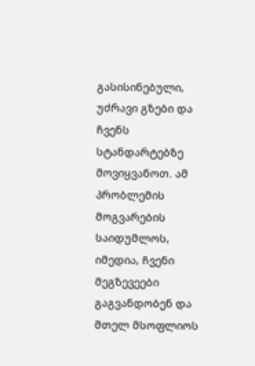გასისინებული, უძრავი გზები და ჩვენს სტანდარტებზე მოვიყვანოთ. ამ პრობლემის მოგვარების საიდუმლოს, იმედია, ჩვენი მეგზევეები გაგვანდობენ და მთელ მსოფლიოს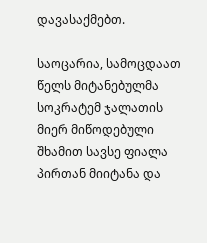დავასაქმებთ.

საოცარია, სამოცდაათ წელს მიტანებულმა სოკრატემ ჯალათის მიერ მიწოდებული შხამით სავსე ფიალა პირთან მიიტანა და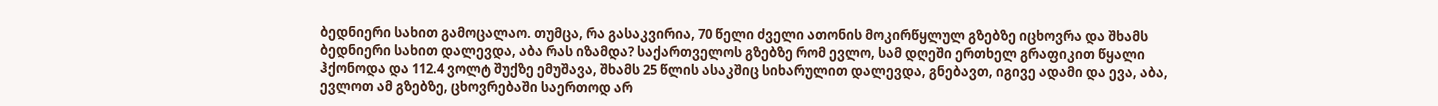ბედნიერი სახით გამოცალაო. თუმცა, რა გასაკვირია, 70 წელი ძველი ათონის მოკირწყლულ გზებზე იცხოვრა და შხამს ბედნიერი სახით დალევდა, აბა რას იზამდა? საქართველოს გზებზე რომ ევლო, სამ დღეში ერთხელ გრაფიკით წყალი ჰქონოდა და 112.4 ვოლტ შუქზე ემუშავა, შხამს 25 წლის ასაკშიც სიხარულით დალევდა, გნებავთ, იგივე ადამი და ევა, აბა, ევლოთ ამ გზებზე, ცხოვრებაში საერთოდ არ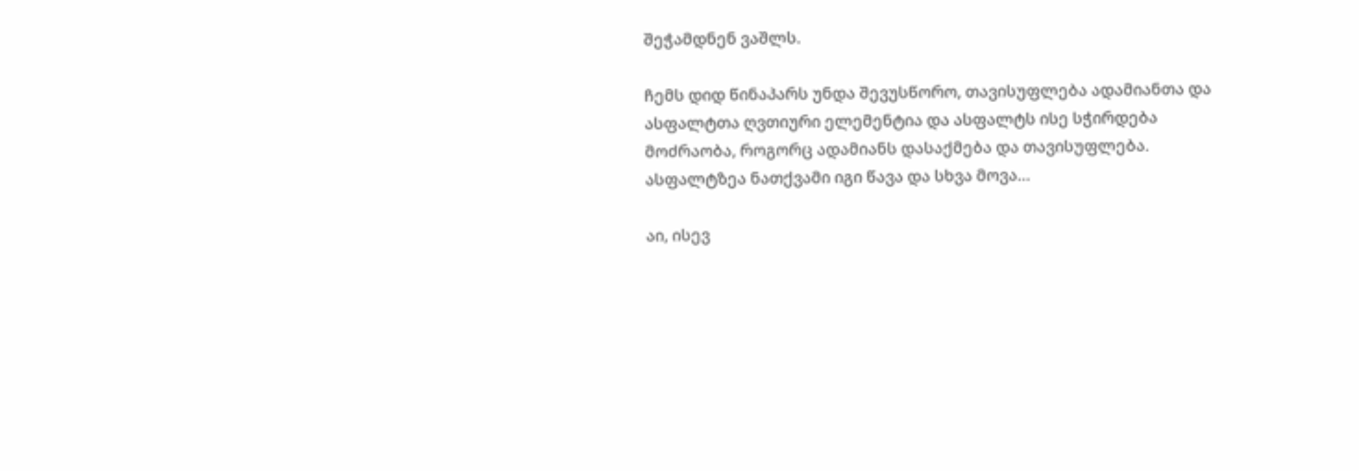შეჭამდნენ ვაშლს.

ჩემს დიდ წინაპარს უნდა შევუსწორო, თავისუფლება ადამიანთა და ასფალტთა ღვთიური ელემენტია და ასფალტს ისე სჭირდება მოძრაობა, როგორც ადამიანს დასაქმება და თავისუფლება. ასფალტზეა ნათქვამი იგი წავა და სხვა მოვა…

აი, ისევ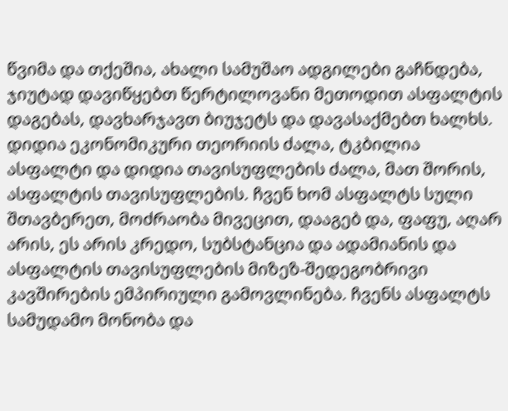წვიმა და თქეშია, ახალი სამუშაო ადგილები გაჩნდება, ჯიუტად დავიწყებთ წერტილოვანი მეთოდით ასფალტის დაგებას, დავხარჯავთ ბიუჯეტს და დავასაქმებთ ხალხს. დიდია ეკონომიკური თეორიის ძალა, ტკბილია ასფალტი და დიდია თავისუფლების ძალა, მათ შორის, ასფალტის თავისუფლების. ჩვენ ხომ ასფალტს სული შთავბერეთ, მოძრაობა მივეცით, დააგებ და, ფაფუ, აღარ არის, ეს არის კრედო, სუბსტანცია და ადამიანის და ასფალტის თავისუფლების მიზეზ-შედეგობრივი კავშირების ემპირიული გამოვლინება. ჩვენს ასფალტს სამუდამო მონობა და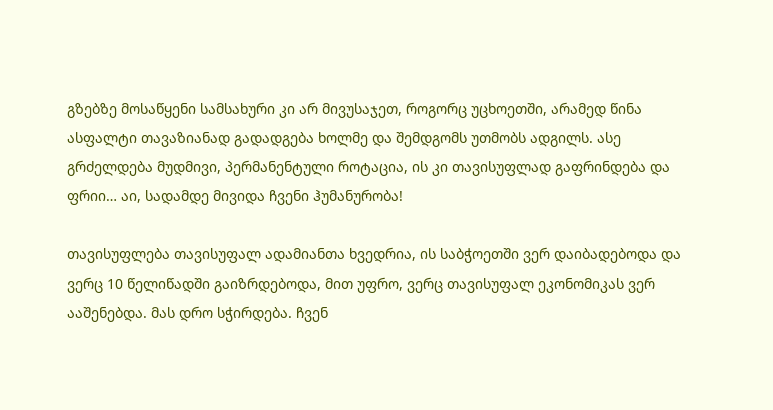გზებზე მოსაწყენი სამსახური კი არ მივუსაჯეთ, როგორც უცხოეთში, არამედ წინა ასფალტი თავაზიანად გადადგება ხოლმე და შემდგომს უთმობს ადგილს. ასე გრძელდება მუდმივი, პერმანენტული როტაცია, ის კი თავისუფლად გაფრინდება და ფრიი… აი, სადამდე მივიდა ჩვენი ჰუმანურობა!

თავისუფლება თავისუფალ ადამიანთა ხვედრია, ის საბჭოეთში ვერ დაიბადებოდა და ვერც 10 წელიწადში გაიზრდებოდა, მით უფრო, ვერც თავისუფალ ეკონომიკას ვერ ააშენებდა. მას დრო სჭირდება. ჩვენ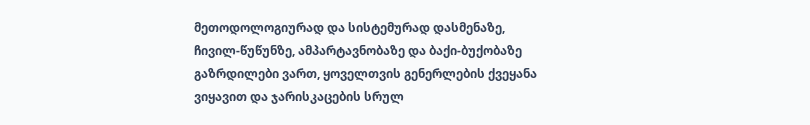მეთოდოლოგიურად და სისტემურად დასმენაზე, ჩივილ-წუწუნზე, ამპარტავნობაზე და ბაქი-ბუქობაზე გაზრდილები ვართ, ყოველთვის გენერლების ქვეყანა ვიყავით და ჯარისკაცების სრულ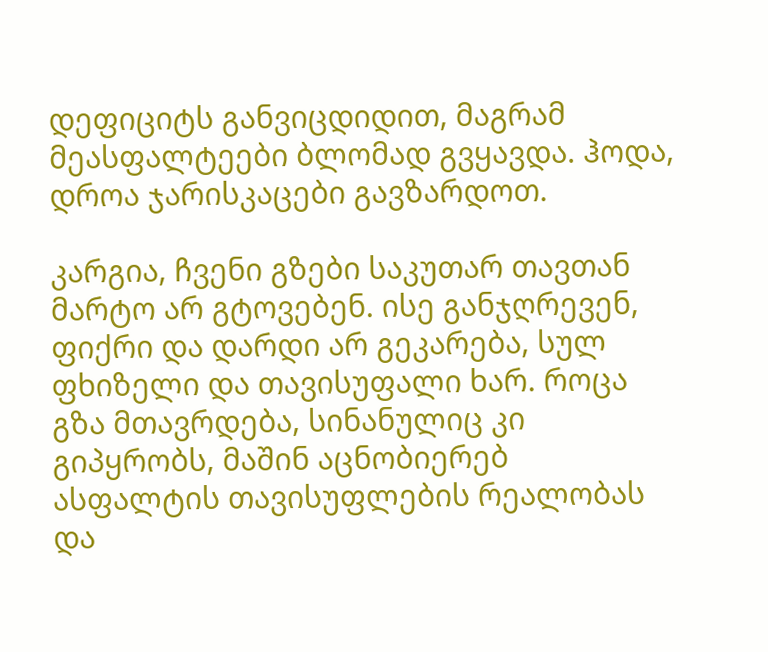დეფიციტს განვიცდიდით, მაგრამ მეასფალტეები ბლომად გვყავდა. ჰოდა, დროა ჯარისკაცები გავზარდოთ.

კარგია, ჩვენი გზები საკუთარ თავთან მარტო არ გტოვებენ. ისე განჯღრევენ, ფიქრი და დარდი არ გეკარება, სულ ფხიზელი და თავისუფალი ხარ. როცა გზა მთავრდება, სინანულიც კი გიპყრობს, მაშინ აცნობიერებ ასფალტის თავისუფლების რეალობას და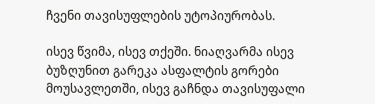ჩვენი თავისუფლების უტოპიურობას.

ისევ წვიმა, ისევ თქეში. ნიაღვარმა ისევ ბუზღუნით გარეკა ასფალტის გორები მოუსავლეთში, ისევ გაჩნდა თავისუფალი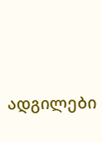ადგილები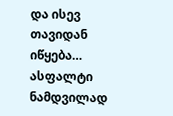და ისევ თავიდან იწყება… ასფალტი ნამდვილად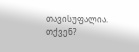თავისუფალია. თქვენ?